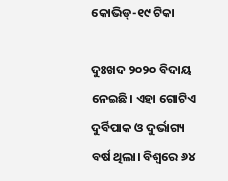କୋଭିଡ୍‌-୧୯ ଟିକା

ଦୁଃଖଦ ୨୦୨୦ ବିଦାୟ ନେଇଛି। ଏହା ଗୋଟିଏ ଦୁର୍ବିପାକ ଓ ଦୁର୍ଭାଗ୍ୟ ବର୍ଷ ଥିଲା। ବିଶ୍ୱରେ ୬୪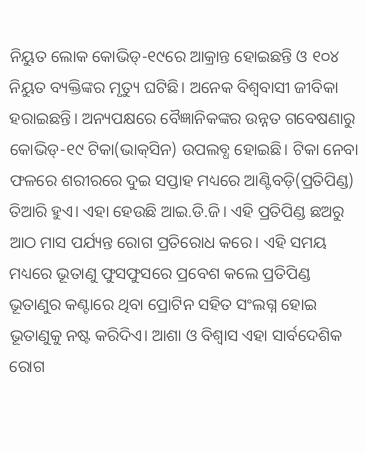ନିୟୁତ ଲୋକ କୋଭିଡ୍‌-୧୯ରେ ଆକ୍ରାନ୍ତ ହୋଇଛନ୍ତି ଓ ୧୦୪ ନିୟୁତ ବ୍ୟକ୍ତିଙ୍କର ମୃତ୍ୟୁ ଘଟିଛି। ଅନେକ ବିଶ୍ୱବାସୀ ଜୀବିକା ହରାଇଛନ୍ତି। ଅନ୍ୟପକ୍ଷରେ ବୈଜ୍ଞାନିକଙ୍କର ଉନ୍ନତ ଗବେଷଣାରୁ କୋଭିଡ୍‌-୧୯ ଟିକା(ଭାକ୍‌ସିନ) ଉପଲବ୍ଧ ହୋଇଛି। ଟିକା ନେବା ଫଳରେ ଶରୀରରେ ଦୁଇ ସପ୍ତାହ ମଧ୍ୟରେ ଆଣ୍ଟିବଡ଼ି(ପ୍ରତିପିଣ୍ଡ) ତିଆରି ହୁଏ। ଏହା ହେଉଛି ଆଇ.ଡି.ଜି। ଏହି ପ୍ରତିପିଣ୍ଡ ଛଅରୁ ଆଠ ମାସ ପର୍ଯ୍ୟନ୍ତ ରୋଗ ପ୍ରତିରୋଧ କରେ। ଏହି ସମୟ ମଧ୍ୟରେ ଭୂତାଣୁ ଫୁସଫୁସରେ ପ୍ରବେଶ କଲେ ପ୍ରତିପିଣ୍ଡ ଭୂତାଣୁର କଣ୍ଟାରେ ଥିବା ପ୍ରୋଟିନ ସହିତ ସଂଲଗ୍ନ ହୋଇ ଭୂତାଣୁକୁ ନଷ୍ଟ କରିଦିଏ। ଆଶା ଓ ବିଶ୍ୱାସ ଏହା ସାର୍ବଦେଶିକ ରୋଗ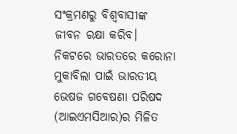ସଂକ୍ରମଣରୁ ବିଶ୍ୱବାସୀଙ୍କ ଜୀବନ ରକ୍ଷା କରିବ। ନିକଟରେ ଭାରତରେ କରୋନା ମୁକାବିଲା ପାଇଁ ଭାରତୀୟ ଭେଷଜ ଗବେଷଣା ପରିଷଦ (ଆଇଏମସିଆର)ର ମିଳିତ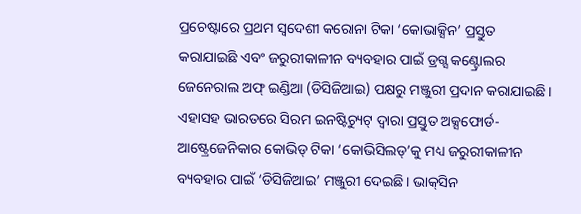ପ୍ରଚେଷ୍ଟାରେ ପ୍ରଥମ ସ୍ବଦେଶୀ କରୋନା ଟିକା ‘କୋଭାକ୍ସିନ’ ପ୍ରସ୍ତୁତ କରାଯାଇଛି ଏବଂ ଜରୁରୀକାଳୀନ ବ୍ୟବହାର ପାଇଁ ଡ୍ରଗ୍ସ କଣ୍ଟ୍ରୋଲର ଜେନେରାଲ ଅଫ୍‌ ଇଣ୍ଡିଆ (ଡିସିଜିଆଇ) ପକ୍ଷରୁ ମଞ୍ଜୁରୀ ପ୍ରଦାନ କରାଯାଇଛି। ଏହାସହ ଭାରତରେ ସିରମ ଇନଷ୍ଟିଚ୍ୟୁଟ୍‌ ଦ୍ୱାରା ପ୍ରସ୍ତୁତ ଅକ୍ସଫୋର୍ଡ-ଆଷ୍ଟ୍ରେଜେନିକାର କୋଭିଡ୍‌ ଟିକା ‘କୋଭିସିଲଡ୍‌’କୁ ମଧ୍ୟ ଜରୁରୀକାଳୀନ ବ୍ୟବହାର ପାଇଁ ‘ଡିସିଜିଆଇ’ ମଞ୍ଜୁରୀ ଦେଇଛି। ଭାକ୍‌ସିନ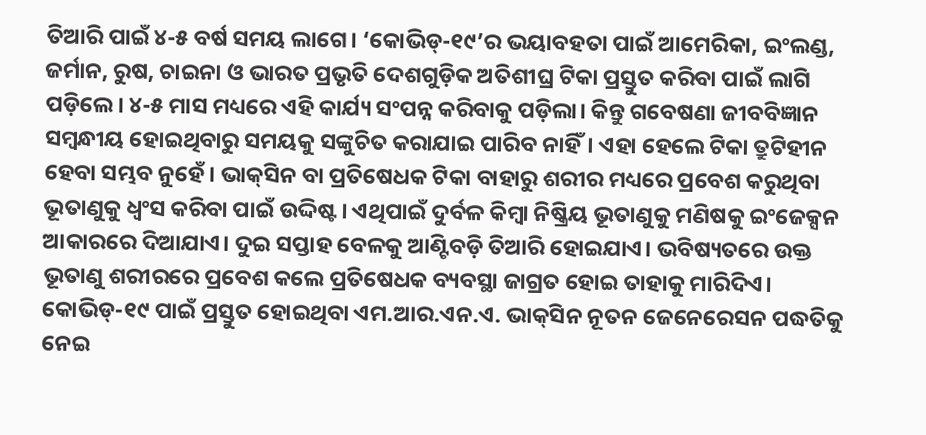ତିଆରି ପାଇଁ ୪-୫ ବର୍ଷ ସମୟ ଲାଗେ। ‘କୋଭିଡ୍‌-୧୯’ର ଭୟାବହତା ପାଇଁ ଆମେରିକା, ଇଂଲଣ୍ଡ, ଜର୍ମାନ, ରୁଷ, ଚାଇନା ଓ ଭାରତ ପ୍ରଭୃତି ଦେଶଗୁଡ଼ିକ ଅତିଶୀଘ୍ର ଟିକା ପ୍ରସ୍ତୁତ କରିବା ପାଇଁ ଲାଗି ପଡ଼ିଲେ। ୪-୫ ମାସ ମଧ୍ୟରେ ଏହି କାର୍ଯ୍ୟ ସଂପନ୍ନ କରିବାକୁ ପଡ଼ିଲା। କିନ୍ତୁ ଗବେଷଣା ଜୀବବିଜ୍ଞାନ ସମ୍ବନ୍ଧୀୟ ହୋଇଥିବାରୁ ସମୟକୁ ସଙ୍କୁଚିତ କରାଯାଇ ପାରିବ ନାହିଁ। ଏହା ହେଲେ ଟିକା ତ୍ରୁଟିହୀନ ହେବା ସମ୍ଭବ ନୁହେଁ। ଭାକ୍‌ସିନ ବା ପ୍ରତିଷେଧକ ଟିକା ବାହାରୁ ଶରୀର ମଧ୍ୟରେ ପ୍ରବେଶ କରୁଥିବା ଭୂତାଣୁକୁ ଧ୍ୱଂସ କରିବା ପାଇଁ ଉଦ୍ଦିଷ୍ଟ। ଏଥିପାଇଁ ଦୁର୍ବଳ କିମ୍ବା ନିଷ୍କ୍ରିୟ ଭୂତାଣୁକୁ ମଣିଷକୁ ଇଂଜେକ୍ସନ ଆକାରରେ ଦିଆଯାଏ। ଦୁଇ ସପ୍ତାହ ବେଳକୁ ଆଣ୍ଟିବଡ଼ି ତିଆରି ହୋଇଯାଏ। ଭବିଷ୍ୟତରେ ଉକ୍ତ ଭୂତାଣୁ ଶରୀରରେ ପ୍ରବେଶ କଲେ ପ୍ରତିଷେଧକ ବ୍ୟବସ୍ଥା ଜାଗ୍ରତ ହୋଇ ତାହାକୁ ମାରିଦିଏ। କୋଭିଡ୍‌-୧୯ ପାଇଁ ପ୍ରସ୍ତୁତ ହୋଇଥିବା ଏମ.ଆର.ଏନ.ଏ. ଭାକ୍‌ସିନ ନୂତନ ଜେନେରେସନ ପଦ୍ଧତିକୁ ନେଇ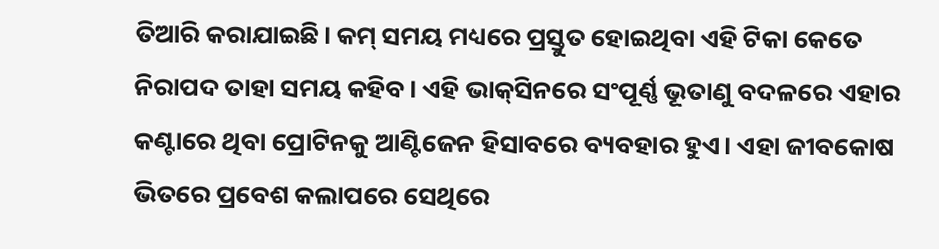ତିଆରି କରାଯାଇଛି। କମ୍‌ ସମୟ ମଧ୍ୟରେ ପ୍ରସ୍ତୁତ ହୋଇଥିବା ଏହି ଟିକା କେତେ ନିରାପଦ ତାହା ସମୟ କହିବ। ଏହି ଭାକ୍‌ସିନରେ ସଂପୂର୍ଣ୍ଣ ଭୂତାଣୁ ବଦଳରେ ଏହାର କଣ୍ଟାରେ ଥିବା ପ୍ରୋଟିନକୁ ଆଣ୍ଟିଜେନ ହିସାବରେ ବ୍ୟବହାର ହୁଏ। ଏହା ଜୀବକୋଷ ଭିତରେ ପ୍ରବେଶ କଲାପରେ ସେଥିରେ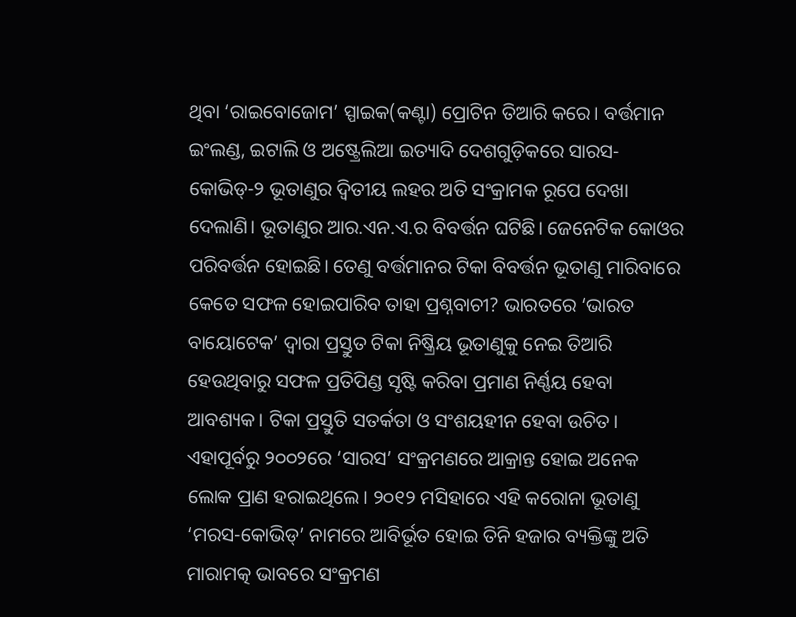ଥିବା ‘ରାଇବୋଜୋମ’ ସ୍ପାଇକ(କଣ୍ଟା) ପ୍ରୋଟିନ ତିଆରି କରେ। ବର୍ତ୍ତମାନ ଇଂଲଣ୍ଡ, ଇଟାଲି ଓ ଅଷ୍ଟ୍ରେଲିଆ ଇତ୍ୟାଦି ଦେଶଗୁଡ଼ିକରେ ସାରସ-କୋଭିଡ୍‌-୨ ଭୂତାଣୁର ଦ୍ୱିତୀୟ ଲହର ଅତି ସଂକ୍ରାମକ ରୂପେ ଦେଖା ଦେଲାଣି। ଭୂତାଣୁର ଆର.ଏନ.ଏ.ର ବିବର୍ତ୍ତନ ଘଟିଛି। ଜେନେଟିକ କୋଓର ପରିବର୍ତ୍ତନ ହୋଇଛି। ତେଣୁ ବର୍ତ୍ତମାନର ଟିକା ବିବର୍ତ୍ତନ ଭୂତାଣୁ ମାରିବାରେ କେତେ ସଫଳ ହୋଇପାରିବ ତାହା ପ୍ରଶ୍ନବାଚୀ? ଭାରତରେ ‘ଭାରତ ବାୟୋଟେକ’ ଦ୍ୱାରା ପ୍ରସ୍ତୁତ ଟିକା ନିଷ୍କ୍ରିୟ ଭୂତାଣୁକୁ ନେଇ ତିଆରି ହେଉଥିବାରୁ ସଫଳ ପ୍ରତିପିଣ୍ଡ ସୃଷ୍ଟି କରିବା ପ୍ରମାଣ ନିର୍ଣ୍ଣୟ ହେବା ଆବଶ୍ୟକ। ଟିକା ପ୍ରସ୍ତୁତି ସତର୍କତା ଓ ସଂଶୟହୀନ ହେବା ଉଚିତ।
ଏହାପୂର୍ବରୁ ୨୦୦୨ରେ ‘ସାରସ’ ସଂକ୍ରମଣରେ ଆକ୍ରାନ୍ତ ହୋଇ ଅନେକ ଲୋକ ପ୍ରାଣ ହରାଇଥିଲେ। ୨୦୧୨ ମସିହାରେ ଏହି କରୋନା ଭୂତାଣୁ ‘ମରସ-କୋଭିଡ୍‌’ ନାମରେ ଆବିର୍ଭୂତ ହୋଇ ତିନି ହଜାର ବ୍ୟକ୍ତିଙ୍କୁ ଅତି ମାରାମତ୍କ ଭାବରେ ସଂକ୍ରମଣ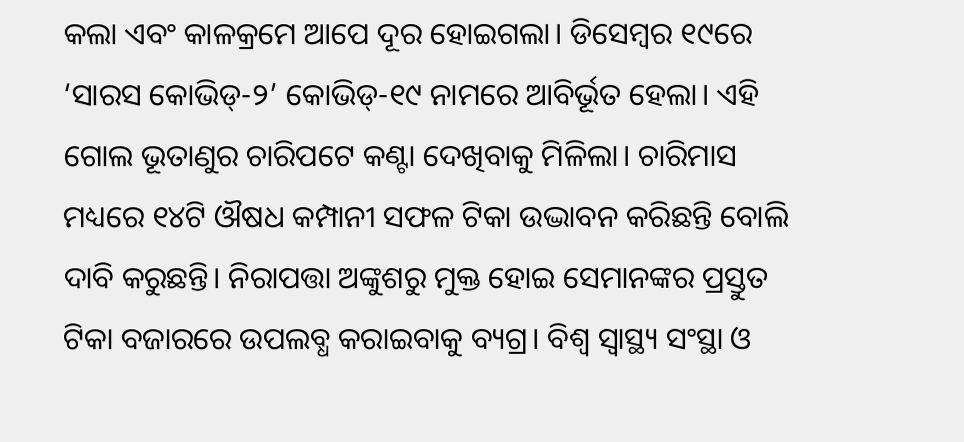କଲା ଏବଂ କାଳକ୍ରମେ ଆପେ ଦୂର ହୋଇଗଲା। ଡିସେମ୍ବର ୧୯ରେ ‘ସାରସ କୋଭିଡ୍‌-୨’ କୋଭିଡ୍‌-୧୯ ନାମରେ ଆବିର୍ଭୂତ ହେଲା। ଏହି ଗୋଲ ଭୂତାଣୁର ଚାରିପଟେ କଣ୍ଟା ଦେଖିବାକୁ ମିଳିଲା। ଚାରିମାସ ମଧ୍ୟରେ ୧୪ଟି ଔଷଧ କମ୍ପାନୀ ସଫଳ ଟିକା ଉଦ୍ଭାବନ କରିଛନ୍ତି ବୋଲି ଦାବି କରୁଛନ୍ତି। ନିରାପତ୍ତା ଅଙ୍କୁଶରୁ ମୁକ୍ତ ହୋଇ ସେମାନଙ୍କର ପ୍ରସ୍ତୁତ ଟିକା ବଜାରରେ ଉପଲବ୍ଧ କରାଇବାକୁ ବ୍ୟଗ୍ର। ବିଶ୍ୱ ସ୍ବାସ୍ଥ୍ୟ ସଂସ୍ଥା ଓ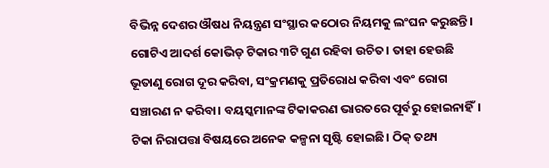ବିଭିନ୍ନ ଦେଶର ଔଷଧ ନିୟନ୍ତ୍ରଣ ସଂସ୍ଥାର କଠୋର ନିୟମକୁ ଲଂଘନ କରୁଛନ୍ତି।
ଗୋଟିଏ ଆଦର୍ଶ କୋଭିଡ୍‌ ଟିକାର ୩ଟି ଗୁଣ ରହିବା ଉଚିତ। ତାହା ହେଉଛି ଭୂତାଣୁ ରୋଗ ଦୂର କରିବା, ସଂକ୍ରମଣକୁ ପ୍ରତିରୋଧ କରିବା ଏବଂ ରୋଗ ସଞ୍ଚାରଣ ନ କରିବା। ବୟସ୍କମାନଙ୍କ ଟିକାକରଣ ଭାରତରେ ପୂର୍ବରୁ ହୋଇନାହିଁ। ଟିକା ନିରାପତ୍ତା ବିଷୟରେ ଅନେକ କଳ୍ପନା ସୃଷ୍ଟି ହୋଇଛି। ଠିକ୍‌ ତଥ୍ୟ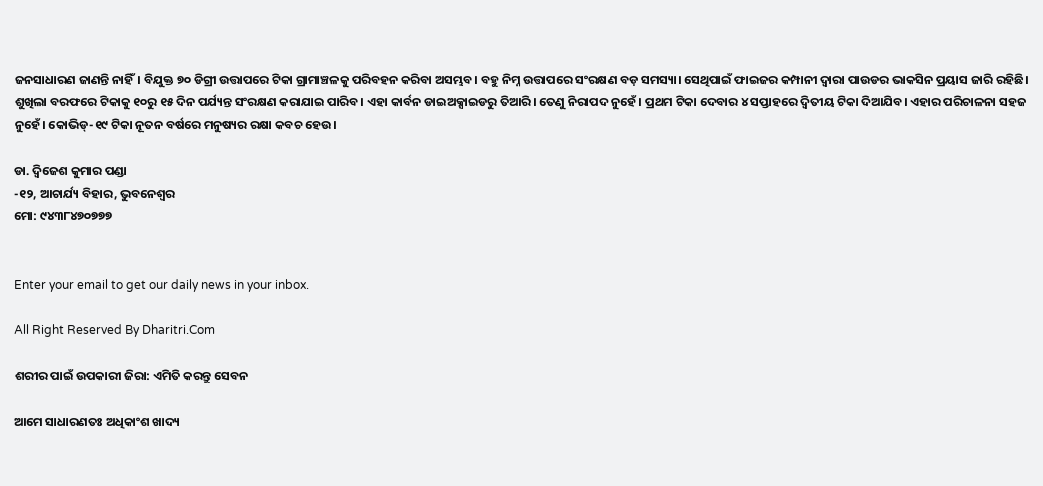ଜନସାଧାରଣ ଜାଣନ୍ତି ନାହିଁ। ବିଯୁକ୍ତ ୭୦ ଡିଗ୍ରୀ ଉତ୍ତାପରେ ଟିକା ଗ୍ରାମାଞ୍ଚଳକୁ ପରିବହନ କରିବା ଅସମ୍ଭବ। ବହୁ ନିମ୍ନ ଉତ୍ତାପରେ ସଂରକ୍ଷଣ ବଡ଼ ସମସ୍ୟା। ସେଥିପାଇଁ ଫାଇଜର କମ୍ପାନୀ ଦ୍ୱାରା ପାଉଡର ଭାକସିନ ପ୍ରୟାସ ଜାରି ରହିଛି। ଶୁଖିଲା ବରଫରେ ଟିକାକୁ ୧୦ରୁ ୧୫ ଦିନ ପର୍ଯ୍ୟନ୍ତ ସଂରକ୍ଷଣ କରାଯାଇ ପାରିବ। ଏହା କାର୍ବନ ଡାଇଅକ୍ସାଇଡରୁ ତିଆରି। ତେଣୁ ନିରାପଦ ନୁହେଁ। ପ୍ରଥମ ଟିକା ଦେବାର ୪ ସପ୍ତାହରେ ଦ୍ୱିତୀୟ ଟିକା ଦିଆଯିବ। ଏହାର ପରିଚାଳନା ସହଜ ନୁହେଁ। କୋଭିଡ୍‌-୧୯ ଟିକା ନୂତନ ବର୍ଷରେ ମନୁଷ୍ୟର ରକ୍ଷା କବଚ ହେଉ।

ଡା. ଦ୍ୱିଜେଶ କୁମାର ପଣ୍ଡା
-୧୨, ଆଚାର୍ଯ୍ୟ ବିହାର, ଭୁବନେଶ୍ୱର
ମୋ: ୯୪୩୮୪୭୦୭୭୭


Enter your email to get our daily news in your inbox.

All Right Reserved By Dharitri.Com

ଶରୀର ପାଇଁ ଉପକାରୀ ଜିରା: ଏମିତି କରନ୍ତୁ ସେବନ

ଆମେ ସାଧାରଣତଃ ଅଧିକାଂଶ ଖାଦ୍ୟ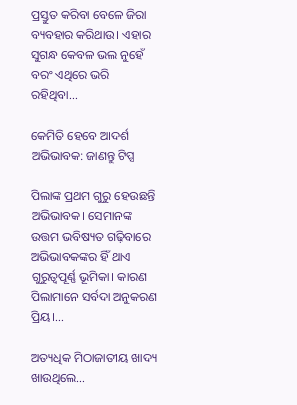ପ୍ରସ୍ତୁତ କରିବା ବେଳେ ଜିରା ବ୍ୟବହାର କରିଥାଉ। ଏହାର ସୁଗନ୍ଧ କେବଳ ଭଲ ନୁହେଁ ବରଂ ଏଥିରେ ଭରି ରହିଥିବା...

କେମିତି ହେବେ ଆଦର୍ଶ ଅଭିଭାବକ: ଜାଣନ୍ତୁ ଟିପ୍ସ

ପିଲାଙ୍କ ପ୍ରଥମ ଗୁରୁ ହେଉଛନ୍ତି ଅଭିଭାବକ। ସେମାନଙ୍କ ଉତ୍ତମ ଭବିଷ୍ୟତ ଗଢ଼ିବାରେ ଅଭିଭାବକଙ୍କର ହିଁ ଥାଏ ଗୁରୁତ୍ୱପୂର୍ଣ୍ଣ ଭୂମିକା। କାରଣ ପିଲାମାନେ ସର୍ବଦା ଅନୁକରଣ ପ୍ରିୟ।...

ଅତ୍ୟଧିକ ମିଠାଜାତୀୟ ଖାଦ୍ୟ ଖାଉଥିଲେ…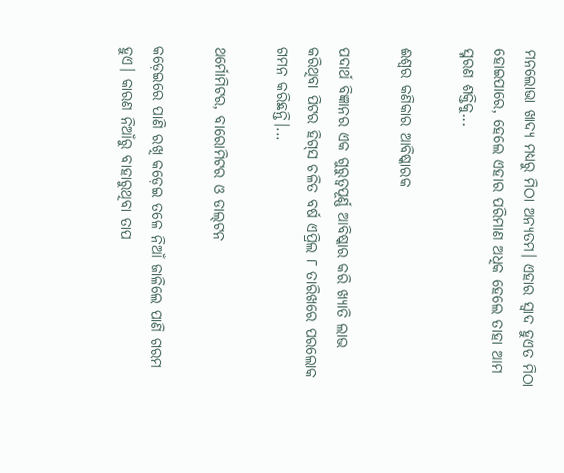ମନଲୋଭା ଖାଦ୍ୟ ମଧ୍ୟରୁ ମିଠା ଅନ୍ୟତମ। ଏହାର ସ୍ବାଦ ହୁଏତ ମିଠା ହୋଇପାରେ, ହେଲେ ଏହାର ପରିମାଣ ଅଧିକ ହେଲେ ତାହା ଆମ ସ୍ମରଣ ଶକ୍ତିକୁ...

ଈଶ୍ୱର କଣିକାର ଆବିଷ୍କାରକ

ପଦାର୍ଥ ବିଜ୍ଞାନର ଏକ ଗୁରୁତ୍ୱପୂର୍ଣ୍ଣ ଆବିଷ୍କାର କରି ଖ୍ୟାତି ଲାଭ କରିଥିବା ପିଟର ହିଗ୍‌ସ ଚଳିତ ବର୍ଷ ଏପ୍ରିଲ ୮ ତାରିଖରେ ପରଲୋକ ଗମନ କରିଛନ୍ତି।...

ଥର୍ମୋମିଟର, ବାରୋମିଟର ଓ ଡାଲ୍‌ଟନ

କଡ଼େଇରେ ପାଣି ରଖି କଡ଼େଇ ତଳେ ନିଆଁ ଜାଳିଲେ ପାଣି ଗରମ ହୁଏ। କାରଣ ନିଆଁରୁ ବାହାରୁଥିବା ତାପ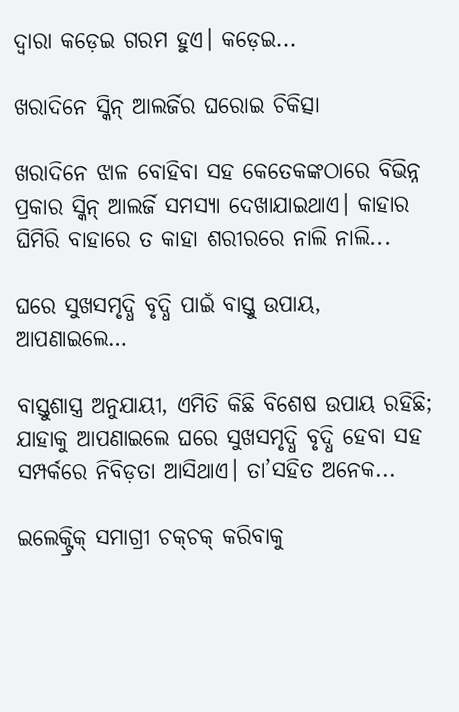ଦ୍ୱାରା କଡ଼େଇ ଗରମ ହୁଏ। କଡ଼େଇ...

ଖରାଦିନେ ସ୍କିନ୍‌ ଆଲର୍ଜିର ଘରୋଇ ଚିକିତ୍ସା

ଖରାଦିନେ ଝାଳ ବୋହିବା ସହ କେତେକଙ୍କଠାରେ ବିଭିନ୍ନ ପ୍ରକାର ସ୍କିନ୍‌ ଆଲର୍ଜି ସମସ୍ୟା ଦେଖାଯାଇଥାଏ। କାହାର ଘିମିରି ବାହାରେ ତ କାହା ଶରୀରରେ ନାଲି ନାଲି...

ଘରେ ସୁଖସମୃଦ୍ଧି ବୃଦ୍ଧି ପାଇଁ ବାସ୍ତୁ ଉପାୟ, ଆପଣାଇଲେ…

ବାସ୍ତୁଶାସ୍ତ୍ର ଅନୁଯାୟୀ, ଏମିତି କିଛି ବିଶେଷ ଉପାୟ ରହିଛି; ଯାହାକୁ ଆପଣାଇଲେ ଘରେ ସୁଖସମୃଦ୍ଧି ବୃଦ୍ଧି ହେବା ସହ ସମ୍ପର୍କରେ ନିବିଡ଼ତା ଆସିଥାଏ। ତା’ସହିତ ଅନେକ...

ଇଲେକ୍ଟ୍ରିକ୍‌ ସମାଗ୍ରୀ ଚକ୍‌ଚକ୍‌ କରିବାକୁ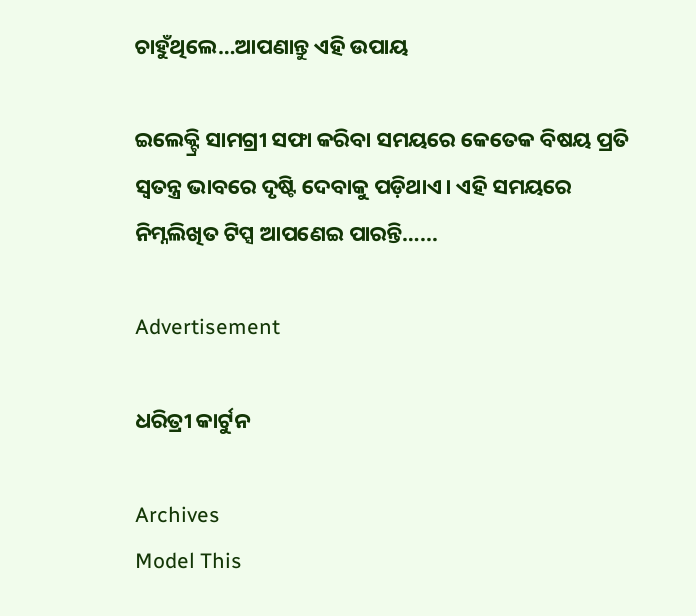ଚାହୁଁଥିଲେ…ଆପଣାନ୍ତୁ ଏହି ଉପାୟ

ଇଲେକ୍ଟ୍ରି ସାମଗ୍ରୀ ସଫା କରିବା ସମୟରେ କେତେକ ବିଷୟ ପ୍ରତି ସ୍ବତନ୍ତ୍ର ଭାବରେ ଦୃଷ୍ଟି ଦେବାକୁ ପଡ଼ିଥାଏ। ଏହି ସମୟରେ ନିମ୍ନଲିଖିତ ଟିପ୍ସ ଆପଣେଇ ପାରନ୍ତି…...

Advertisement

ଧରିତ୍ରୀ କାର୍ଟୁନ

Archives
Model This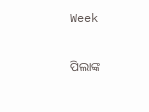Week

ପିଲାଙ୍କ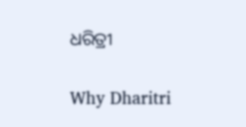ଧରିତ୍ରୀ

Why Dharitri